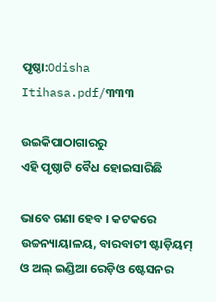ପୃଷ୍ଠା:Odisha Itihasa.pdf/୩୩୩

ଉଇକିପାଠାଗାର‌ରୁ
ଏହି ପୃଷ୍ଠାଟି ବୈଧ ହୋଇସାରିଛି

ଭାବେ ଗଣା ହେବ । କଟକରେ ଉଚ୍ଚନ୍ୟାୟାଳୟ, ବାରବାଟୀ ଷ୍ଟାଡ଼ିୟମ୍‍ ଓ ଅଲ୍‍ ଇଣ୍ଡିଆ ରେଡ଼ିଓ ଷ୍ଟେସନର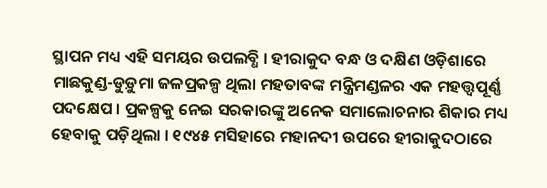ସ୍ଥାପନ ମଧ୍ୟ ଏହି ସମୟର ଉପଲବ୍ଧି । ହୀରାକୁଦ ବନ୍ଧ ଓ ଦକ୍ଷିଣ ଓଡ଼ିଶାରେ ମାଛକୁଣ୍ଡ-ଡୁଡ଼ୁମା ଜଳପ୍ରକଳ୍ପ ଥିଲା ମହତାବଙ୍କ ମନ୍ତ୍ରିମଣ୍ଡଳର ଏକ ମହତ୍ତ୍ୱପୂର୍ଣ୍ଣ ପଦକ୍ଷେପ । ପ୍ରକଳ୍ପକୁ ନେଇ ସରକାରଙ୍କୁ ଅନେକ ସମାଲୋଚନାର ଶିକାର ମଧ୍ୟ ହେବାକୁ ପଡ଼ିଥିଲା । ୧୯୪୫ ମସିହାରେ ମହାନଦୀ ଉପରେ ହୀରାକୁଦଠାରେ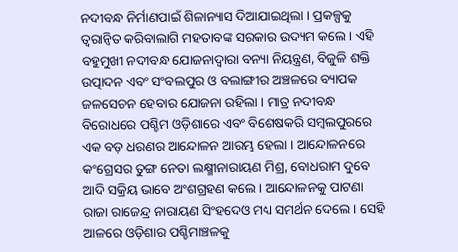ନଦୀବନ୍ଧ ନିର୍ମାଣପାଇଁ ଶିଳାନ୍ୟାସ ଦିଆଯାଇଥିଲା । ପ୍ରକଳ୍ପକୁ ତ୍ୱରାନ୍ୱିତ କରିବାଲାଗି ମହତାବଙ୍କ ସରକାର ଉଦ୍ୟମ କଲେ । ଏହି ବହୁମୁଖୀ ନଦୀବନ୍ଧ ଯୋଜନାଦ୍ୱାରା ବନ୍ୟା ନିୟନ୍ତ୍ରଣ, ବିଜୁଳି ଶକ୍ତି ଉତ୍ପାଦନ ଏବଂ ସଂବଲପୁର ଓ ବଲାଙ୍ଗୀର ଅଞ୍ଚଳରେ ବ୍ୟାପକ ଜଳସେଚନ ହେବାର ଯୋଜନା ରହିଲା । ମାତ୍ର ନଦୀବନ୍ଧ ବିରୋଧରେ ପଶ୍ଚିମ ଓଡ଼ିଶାରେ ଏବଂ ବିଶେଷକରି ସମ୍ବଲପୁରରେ ଏକ ବଡ଼ ଧରଣର ଆନ୍ଦୋଳନ ଆରମ୍ଭ ହେଲା । ଆନ୍ଦୋଳନରେ କଂଗ୍ରେସର ତୁଙ୍ଗ ନେତା ଲକ୍ଷ୍ମୀନାରାୟଣ ମିଶ୍ର, ବୋଧରାମ ଦୁବେ ଆଦି ସକ୍ରିୟ ଭାବେ ଅଂଶଗ୍ରହଣ କଲେ । ଆନ୍ଦୋଳନକୁ ପାଟଣା ରାଜା ରାଜେନ୍ଦ୍ର ନାରାୟଣ ସିଂହଦେଓ ମଧ୍ୟ ସମର୍ଥନ ଦେଲେ । ସେହି ଆଳରେ ଓଡ଼ିଶାର ପଶ୍ଚିମାଞ୍ଚଳକୁ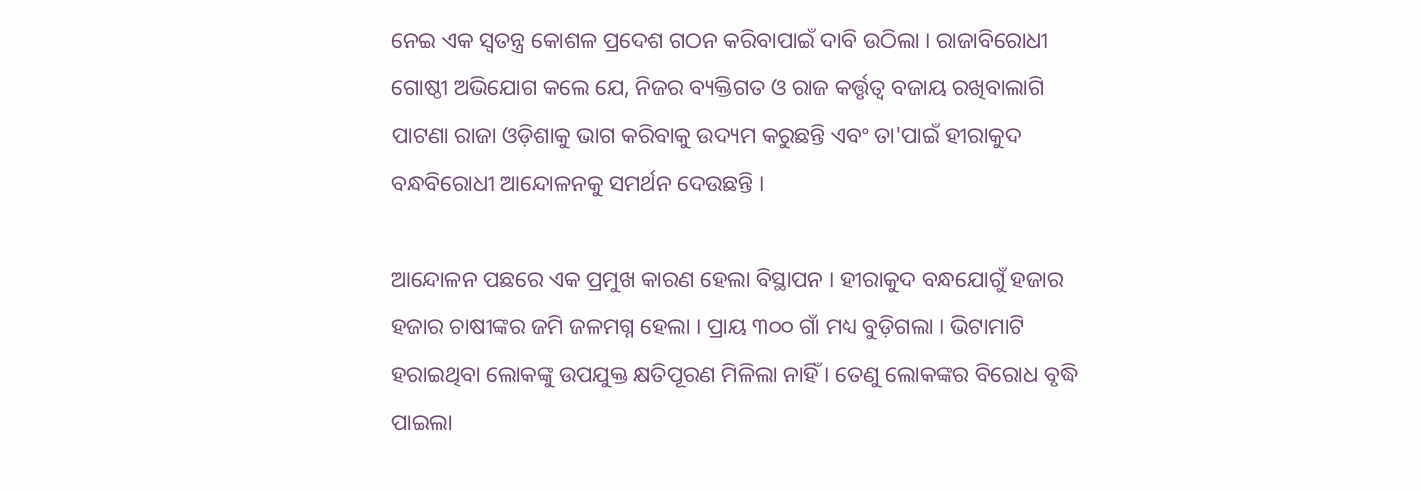ନେଇ ଏକ ସ୍ୱତନ୍ତ୍ର କୋଶଳ ପ୍ରଦେଶ ଗଠନ କରିବାପାଇଁ ଦାବି ଉଠିଲା । ରାଜାବିରୋଧୀ ଗୋଷ୍ଠୀ ଅଭିଯୋଗ କଲେ ଯେ, ନିଜର ବ୍ୟକ୍ତିଗତ ଓ ରାଜ କର୍ତ୍ତୃତ୍ୱ ବଜାୟ ରଖିବାଲାଗି ପାଟଣା ରାଜା ଓଡ଼ିଶାକୁ ଭାଗ କରିବାକୁ ଉଦ୍ୟମ କରୁଛନ୍ତି ଏବଂ ତା'ପାଇଁ ହୀରାକୁଦ ବନ୍ଧବିରୋଧୀ ଆନ୍ଦୋଳନକୁ ସମର୍ଥନ ଦେଉଛନ୍ତି ।

ଆନ୍ଦୋଳନ ପଛରେ ଏକ ପ୍ରମୁଖ କାରଣ ହେଲା ବିସ୍ଥାପନ । ହୀରାକୁଦ ବନ୍ଧଯୋଗୁଁ ହଜାର ହଜାର ଚାଷୀଙ୍କର ଜମି ଜଳମଗ୍ନ ହେଲା । ପ୍ରାୟ ୩୦୦ ଗାଁ ମଧ୍ୟ ବୁଡ଼ିଗଲା । ଭିଟାମାଟି ହରାଇଥିବା ଲୋକଙ୍କୁ ଉପଯୁକ୍ତ କ୍ଷତିପୂରଣ ମିଳିଲା ନାହିଁ । ତେଣୁ ଲୋକଙ୍କର ବିରୋଧ ବୃଦ୍ଧି ପାଇଲା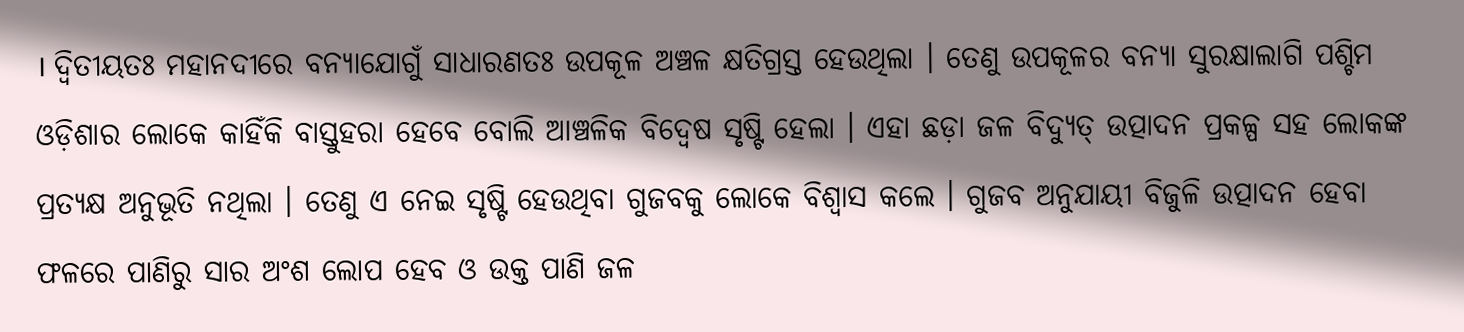। ଦ୍ୱିତୀୟତଃ ମହାନଦୀରେ ବନ୍ୟାଯୋଗୁଁ ସାଧାରଣତଃ ଉପକୂଳ ଅଞ୍ଚଳ କ୍ଷତିଗ୍ରସ୍ତ ହେଉଥିଲା । ତେଣୁ ଉପକୂଳର ବନ୍ୟା ସୁରକ୍ଷାଲାଗି ପଶ୍ଚିମ ଓଡ଼ିଶାର ଲୋକେ କାହିଁକି ବାସ୍ତୁହରା ହେବେ ବୋଲି ଆଞ୍ଚଳିକ ବିଦ୍ୱେଷ ସୃଷ୍ଟି ହେଲା । ଏହା ଛଡ଼ା ଜଳ ବିଦ୍ୟୁତ୍‍ ଉତ୍ପାଦନ ପ୍ରକଳ୍ପ ସହ ଲୋକଙ୍କ ପ୍ରତ୍ୟକ୍ଷ ଅନୁଭୂତି ନଥିଲା । ତେଣୁ ଏ ନେଇ ସୃଷ୍ଟି ହେଉଥିବା ଗୁଜବକୁ ଲୋକେ ବିଶ୍ୱାସ କଲେ । ଗୁଜବ ଅନୁଯାୟୀ ବିଜୁଳି ଉତ୍ପାଦନ ହେବା ଫଳରେ ପାଣିରୁ ସାର ଅଂଶ ଲୋପ ହେବ ଓ ଉକ୍ତ ପାଣି ଜଳ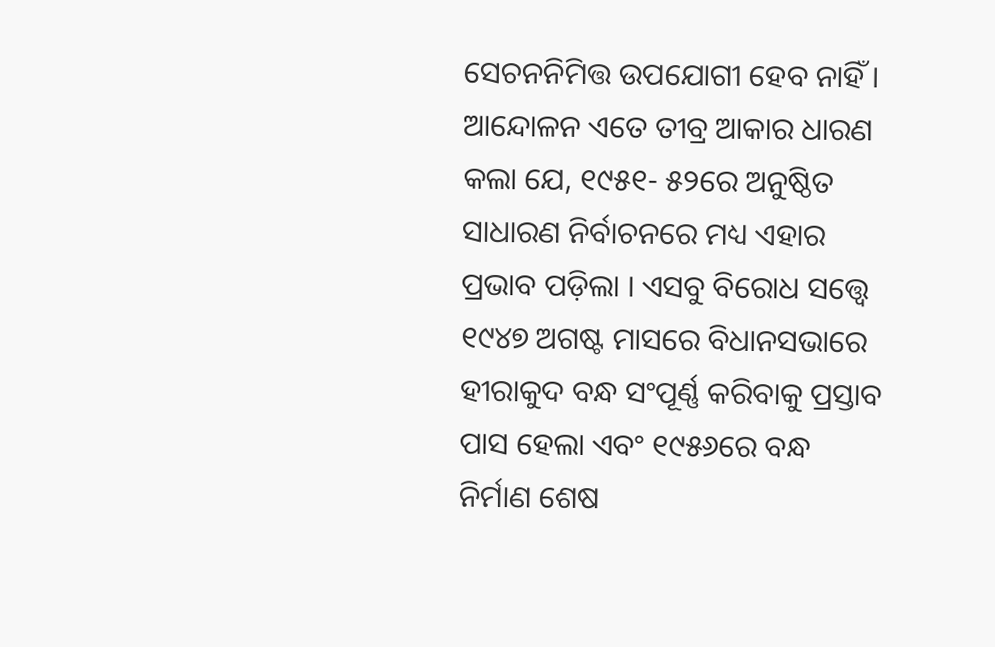ସେଚନନିମିତ୍ତ ଉପଯୋଗୀ ହେବ ନାହିଁ । ଆନ୍ଦୋଳନ ଏତେ ତୀବ୍ର ଆକାର ଧାରଣ କଲା ଯେ, ୧୯୫୧- ୫୨ରେ ଅନୁଷ୍ଠିତ ସାଧାରଣ ନିର୍ବାଚନରେ ମଧ୍ୟ ଏହାର ପ୍ରଭାବ ପଡ଼ିଲା । ଏସବୁ ବିରୋଧ ସତ୍ତ୍ୱେ ୧୯୪୭ ଅଗଷ୍ଟ ମାସରେ ବିଧାନସଭାରେ ହୀରାକୁଦ ବନ୍ଧ ସଂପୂର୍ଣ୍ଣ କରିବାକୁ ପ୍ରସ୍ତାବ ପାସ ହେଲା ଏବଂ ୧୯୫୬ରେ ବନ୍ଧ ନିର୍ମାଣ ଶେଷ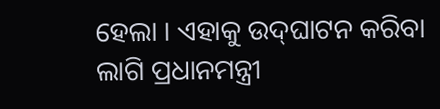ହେଲା । ଏହାକୁ ଉଦ୍‍ଘାଟନ କରିବା ଲାଗି ପ୍ରଧାନମନ୍ତ୍ରୀ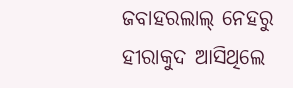ଜବାହରଲାଲ୍‍ ନେହରୁ ହୀରାକୁଦ ଆସିଥିଲେ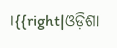।{{right|ଓଡ଼ିଶା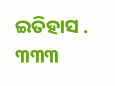ଇତିହାସ . ୩୩୩